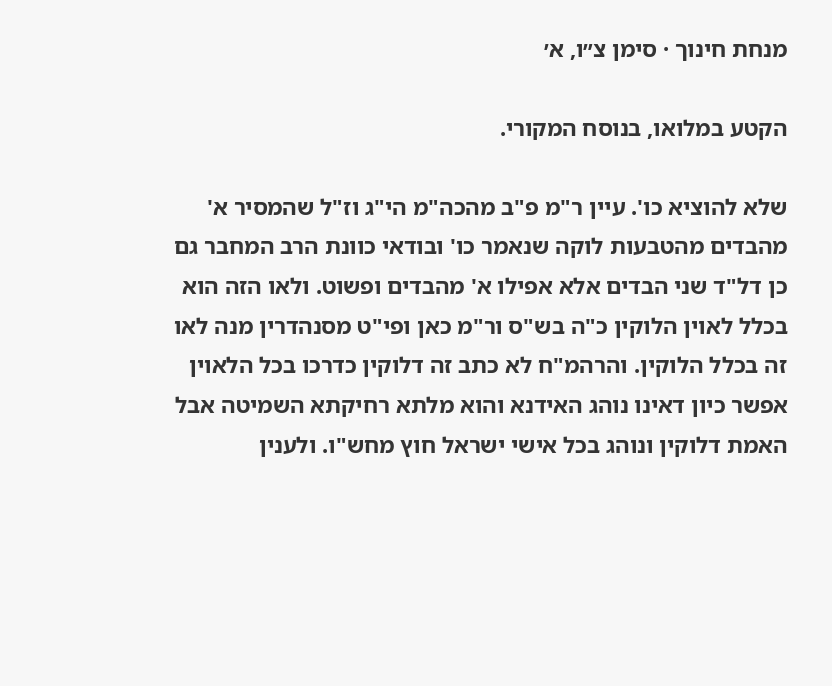מנחת חינוך · סימן צ״ו, א׳

הקטע במלואו, בנוסח המקורי.

שלא להוציא כו'. עיין ר"מ פ"ב מהכה"מ הי"ג וז"ל שהמסיר א' מהבדים מהטבעות לוקה שנאמר כו' ובודאי כוונת הרב המחבר גם כן דל"ד שני הבדים אלא אפילו א' מהבדים ופשוט. ולאו הזה הוא בכלל לאוין הלוקין כ"ה בש"ס ור"מ כאן ופי"ט מסנהדרין מנה לאו זה בכלל הלוקין. והרהמ"ח לא כתב זה דלוקין כדרכו בכל הלאוין אפשר כיון דאינו נוהג האידנא והוא מלתא רחיקתא השמיטה אבל האמת דלוקין ונוהג בכל אישי ישראל חוץ מחש"ו. ולענין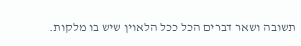תשובה ושאר דברים הכל ככל הלאוין שיש בו מלקות.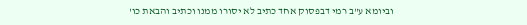וביומא ע"ב רמי דבפסוק אחד כתיב לא יסורו ממנו וכתיב והבאת כו'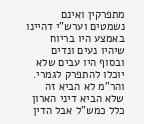מתפרקין ואינם נשמטים וערש"י דהיינו באמצע היו בריוח שיהיו נעים ונדים ובסוף היו עבים שלא יוכלו להתפרק לגמרי. והר"מ לא הביא זה שלא הביא דיני הארון כלל כמש"ל אבל הדין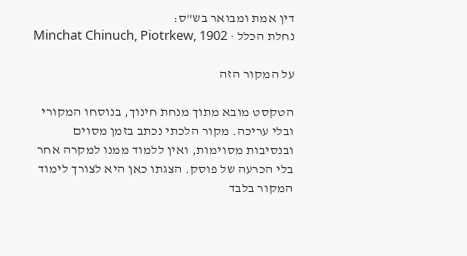דין אמת ומבואר בש"ס:
נחלת הכלל · Minchat Chinuch, Piotrkew, 1902

על המקור הזה

הטקסט מובא מתוך מנחת חינוך, בנוסחו המקורי ובלי עריכה. מקור הלכתי נכתב בזמן מסוים ובנסיבות מסוימות, ואין ללמוד ממנו למקרה אחר בלי הכרעה של פוסק. הצגתו כאן היא לצורך לימוד המקור בלבד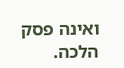ואינה פסק הלכה.